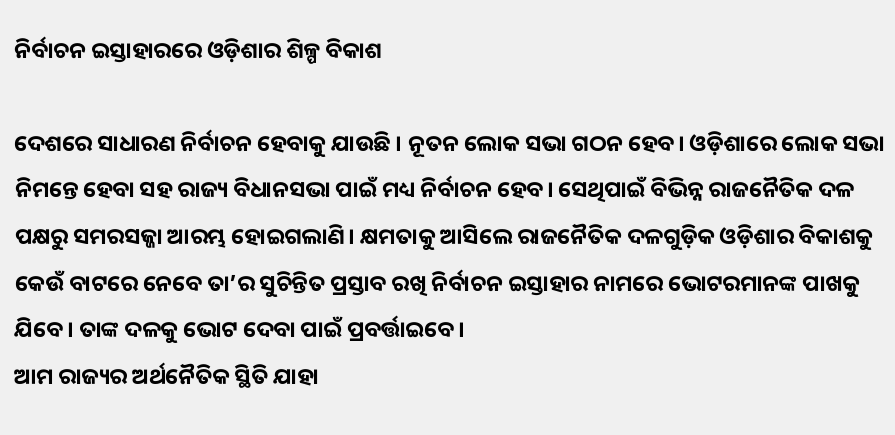ନିର୍ବାଚନ ଇସ୍ତାହାରରେ ଓଡ଼ିଶାର ଶିଳ୍ପ ବିକାଶ

ଦେଶରେ ସାଧାରଣ ନିର୍ବାଚନ ହେବାକୁ ଯାଉଛି । ନୂତନ ଲୋକ ସଭା ଗଠନ ହେବ। ଓଡ଼ିଶାରେ ଲୋକ ସଭା ନିମନ୍ତେ ହେବା ସହ ରାଜ୍ୟ ବିଧାନସଭା ପାଇଁ ମଧ୍ୟ ନିର୍ବାଚନ ହେବ। ସେଥିପାଇଁ ବିଭିନ୍ନ ରାଜନୈତିକ ଦଳ ପକ୍ଷରୁ ସମରସଜ୍ଜା ଆରମ୍ଭ ହୋଇଗଲାଣି। କ୍ଷମତାକୁ ଆସିଲେ ରାଜନୈତିକ ଦଳଗୁଡ଼ିକ ଓଡ଼ିଶାର ବିକାଶକୁ କେଉଁ ବାଟରେ ନେବେ ତା’ର ସୁଚିନ୍ତିତ ପ୍ରସ୍ତାବ ରଖି ନିର୍ବାଚନ ଇସ୍ତାହାର ନାମରେ ଭୋଟରମାନଙ୍କ ପାଖକୁ ଯିବେ। ତାଙ୍କ ଦଳକୁ ଭୋଟ ଦେବା ପାଇଁ ପ୍ରବର୍ତ୍ତାଇବେ।
ଆମ ରାଜ୍ୟର ଅର୍ଥନୈତିକ ସ୍ଥିତି ଯାହା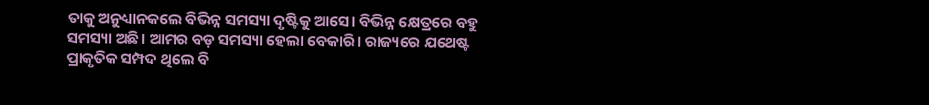ତାକୁ ଅନୁଧ୍ୟାନକଲେ ବିଭିନ୍ନ ସମସ୍ୟା ଦୃଷ୍ଟିକୁ ଆସେ। ବିଭିନ୍ନ କ୍ଷେତ୍ରରେ ବହୁ ସମସ୍ୟା ଅଛି। ଆମର ବଡ଼ ସମସ୍ୟା ହେଲା ବେକାରି। ରାଜ୍ୟରେ ଯଥେଷ୍ଟ ପ୍ରାକୃତିକ ସମ୍ପଦ ଥିଲେ ବି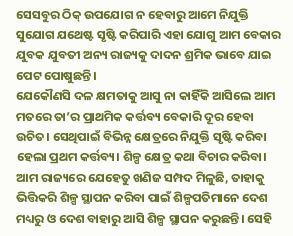ସେସବୁର ଠିକ୍‌ ଉପଯୋଗ ନ ହେବାରୁ ଆମେ ନିଯୁକ୍ତି ସୁଯୋଗ ଯଥେଷ୍ଟ ସୃଷ୍ଟି କରିପାରି ଏହା ଯୋଗୁ ଆମ ବେକାର ଯୁବକ ଯୁବତୀ ଅନ୍ୟ ରାଜ୍ୟକୁ ଦାଦନ ଶ୍ରମିକ ଭାବେ ଯାଇ ପେଟ ପୋଷୁଛନ୍ତି।
ଯେକୌଣସି ଦଳ କ୍ଷମତାକୁ ଆସୁ ନା କାହିଁକି ଆସିଲେ ଆମ ମତରେ ତା’ର ପ୍ରାଥମିକ କର୍ତ୍ତବ୍ୟ ବେକାରି ଦୂର ହେବା ଉଚିତ। ସେଥିପାଇଁ ବିଭିନ୍ନ କ୍ଷେତ୍ରରେ ନିଯୁକ୍ତି ସୃଷ୍ଟି କରିବା ହେଲା ପ୍ରଥମ କର୍ତ୍ତବ୍ୟ। ଶିଳ୍ପ କ୍ଷେତ୍ର କଥା ବିଚାର କରିବା। ଆମ ରାଜ୍ୟରେ ଯେହେତୁ ଖଣିଜ ସମ୍ପଦ ମିଳୁଛି, ତାହାକୁ ଭିତ୍ତିକରି ଶିଳ୍ପ ସ୍ଥାପନ କରିବା ପାଇଁ ଶିଳ୍ପପତିମାନେ ଦେଶ ମଧ୍ୟରୁ ଓ ଦେଶ ବାହାରୁ ଆସି ଶିଳ୍ପ ସ୍ଥାପନ କରୁଛନ୍ତି। ସେହି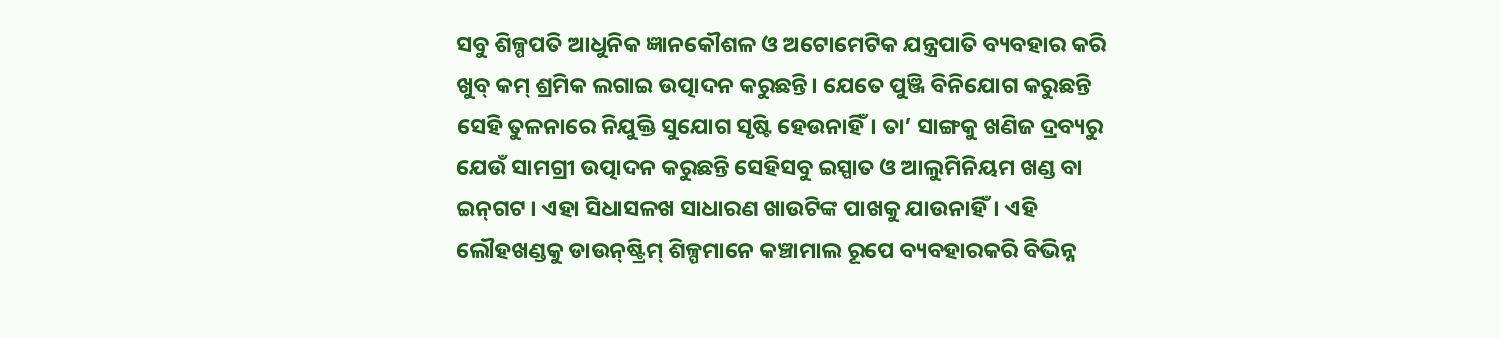ସବୁ ଶିଳ୍ପପତି ଆଧୁନିକ ଜ୍ଞାନକୌଶଳ ଓ ଅଟୋମେଟିକ ଯନ୍ତ୍ରପାତି ବ୍ୟବହାର କରି ଖୁବ୍‌ କମ୍‌ ଶ୍ରମିକ ଲଗାଇ ଉତ୍ପାଦନ କରୁଛନ୍ତି। ଯେତେ ପୁଞ୍ଜି ବିନିଯୋଗ କରୁଛନ୍ତି ସେହି ତୁଳନାରେ ନିଯୁକ୍ତି ସୁଯୋଗ ସୃଷ୍ଟି ହେଉନାହିଁ। ତା’ ସାଙ୍ଗକୁ ଖଣିଜ ଦ୍ରବ୍ୟରୁ ଯେଉଁ ସାମଗ୍ରୀ ଉତ୍ପାଦନ କରୁଛନ୍ତି ସେହିସବୁ ଇସ୍ପାତ ଓ ଆଲୁମିନିୟମ ଖଣ୍ଡ ବା ଇନ୍‌ଗଟ । ଏହା ସିଧାସଳଖ ସାଧାରଣ ଖାଉଟିଙ୍କ ପାଖକୁ ଯାଉନାହିଁ। ଏହି ଲୌହଖଣ୍ଡକୁ ଡାଉନ୍‌ଷ୍ଟ୍ରିମ୍‌ ଶିଳ୍ପମାନେ କଞ୍ଚାମାଲ ରୂପେ ବ୍ୟବହାରକରି ବିଭିନ୍ନ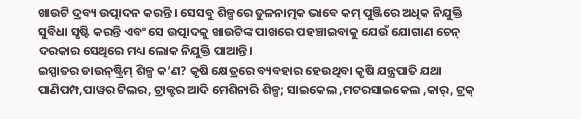ଖାଉଟି ଦ୍ରବ୍ୟ ଉତ୍ପାଦନ କରନ୍ତି । ସେସବୁ ଶିଳ୍ପରେ ତୁଳନାତ୍ମକ ଭାବେ କମ୍‌ ପୁଞ୍ଜିରେ ଅଧିକ ନିଯୁକ୍ତି ସୁବିଧା ସୃଷ୍ଟି କରନ୍ତି ଏବଂ ସେ ଉତ୍ପାଦକୁ ଖାଉଟିଙ୍କ ପାଖରେ ପହଞ୍ଚାଇବାକୁ ଯେଉଁ ଯୋଗାଣ ଚେନ୍‌ ଦରକାର ସେଥିରେ ମଧ୍ୟ ଲୋକ ନିଯୁକ୍ତି ପାଆନ୍ତି।
ଇସ୍ପାତର ଡାଉନ୍‌ଷ୍ଟ୍ରିମ୍‌ ଶିଳ୍ପ କ’ଣ? କୃଷି କ୍ଷେତ୍ରରେ ବ୍ୟବହାର ହେଉଥିବା କୃଷି ଯନ୍ତ୍ରପାତି ଯଥା ପାଣିପମ୍ପ,ପାୱର ଟିଲର, ଟ୍ରାକ୍ଟର ଆଦି ମେଶିନାରି ଶିଳ୍ପ; ସାଇକେଲ ,ମଟରସାଇକେଲ ,କାର୍‌, ଟ୍ରକ୍‌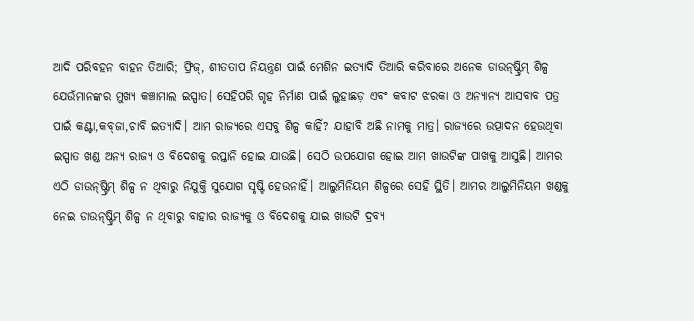ଆଦି ପରିବହନ ବାହନ ତିଆରି; ଫ୍ରିଜ୍‌, ଶୀତତାପ ନିୟନ୍ତ୍ରଣ ପାଇଁ ମେଶିନ ଇତ୍ୟାଦି ତିଆରି କରିବାରେ ଅନେକ ଡାଉନ୍‌ଷ୍ଟ୍ରିମ୍‌ ଶିଳ୍ପ ଯେଉଁମାନଙ୍କର ମୁଖ୍ୟ କଞ୍ଚାମାଲ ଇସ୍ପାତ। ସେହିପରି ଗୃହ ନିର୍ମାଣ ପାଇଁ ଲୁହାଛଡ଼ ଏବଂ କବାଟ ଝରକା ଓ ଅନ୍ୟାନ୍ୟ ଆସବାବ ପତ୍ର ପାଇଁ କଣ୍ଟା,କବ୍‌ଜା,ଚାବି ଇତ୍ୟାଦି। ଆମ ରାଜ୍ୟରେ ଏସବୁ ଶିଳ୍ପ କାହିଁ? ଯାହାବି ଅଛି ନାମକୁ ମାତ୍ର। ରାଜ୍ୟରେ ଉତ୍ପାଦନ ହେଉଥିବା ଇସ୍ପାତ ଖଣ୍ଡ ଅନ୍ୟ ରାଜ୍ୟ ଓ ବିଦେଶକୁ ରପ୍ତାନି ହୋଇ ଯାଉଛି। ସେଠି ଉପଯୋଗ ହୋଇ ଆମ ଖାଉଟିଙ୍କ ପାଖକୁ ଆସୁଛି। ଆମର ଏଠି ଡାଉନ୍‌ଷ୍ଟ୍ରିମ୍‌ ଶିଳ୍ପ ନ ଥିବାରୁ ନିଯୁକ୍ତି ସୁଯୋଗ ସୃଷ୍ଟି ହେଉନାହିଁ। ଆଲୁମିନିୟମ ଶିଳ୍ପରେ ସେହି ସ୍ଥିତି। ଆମର ଆଲୁମିନିୟମ ଖଣ୍ଡକୁ ନେଇ ଡାଉନ୍‌ଷ୍ଟ୍ରିମ୍‌ ଶିଳ୍ପ ନ ଥିବାରୁ ବାହାର ରାଜ୍ୟକୁ ଓ ବିଦେଶକୁ ଯାଇ ଖାଉଟି ଦ୍ରବ୍ୟ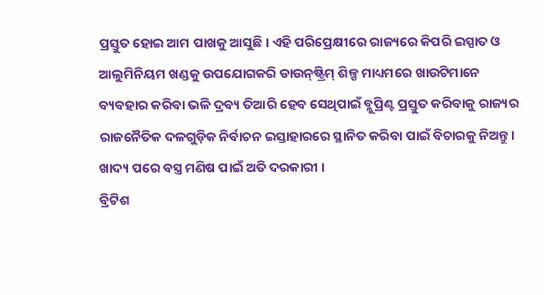ପ୍ରସ୍ତୁତ ହୋଇ ଆମ ପାଖକୁ ଆସୁଛି। ଏହି ପରିପ୍ରେକ୍ଷୀରେ ରାଜ୍ୟରେ କିପରି ଇସ୍ପାତ ଓ ଆଲୁମିନିୟମ ଖଣ୍ଡକୁ ଉପଯୋଗକରି ଡାଉନ୍‌ଷ୍ଟ୍ରିମ୍‌ ଶିଳ୍ପ ମାଧ୍ୟମରେ ଖାଉଟିମାନେ ବ୍ୟବହାର କରିବା ଭଳି ଦ୍ରବ୍ୟ ତିଆରି ହେବ ସେଥିପାଇଁ ବ୍ଳୁପ୍ରିଣ୍ଟ ପ୍ରସ୍ତୁତ କରିବାକୁ ରାଜ୍ୟର ରାଜନୈତିକ ଦଳଗୁଡ଼ିକ ନିର୍ବାଚନ ଇସ୍ତାହାରରେ ସ୍ଥାନିତ କରିବା ପାଇଁ ବିଚାରକୁ ନିଅନ୍ତୁ।
ଖାଦ୍ୟ ପରେ ବସ୍ତ୍ର ମଣିଷ ପାଇଁ ଅତି ଦରକାରୀ ।
ବ୍ରିଟିଶ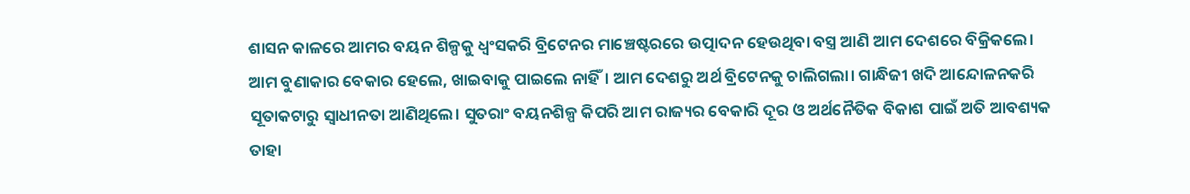ଶାସନ କାଳରେ ଆମର ବୟନ ଶିଳ୍ପକୁ ଧ୍ବଂସକରି ବ୍ରିଟେନର ମାଞ୍ଚେଷ୍ଟରରେ ଉତ୍ପାଦନ ହେଉଥିବା ବସ୍ତ୍ର ଆଣି ଆମ ଦେଶରେ ବିକ୍ରିକଲେ। ଆମ ବୁଣାକାର ବେକାର ହେଲେ, ଖାଇବାକୁ ପାଇଲେ ନାହିଁ। ଆମ ଦେଶରୁ ଅର୍ଥ ବ୍ରିଟେନକୁ ଚାଲିଗଲା। ଗାନ୍ଧିଜୀ ଖଦି ଆନ୍ଦୋଳନକରି ସୂତାକଟାରୁ ସ୍ବାଧୀନତା ଆଣିଥିଲେ। ସୁତରାଂ ବୟନଶିଳ୍ପ କିପରି ଆମ ରାଜ୍ୟର ବେକାରି ଦୂର ଓ ଅର୍ଥନୈତିକ ବିକାଶ ପାଇଁ ଅତି ଆବଶ୍ୟକ ତାହା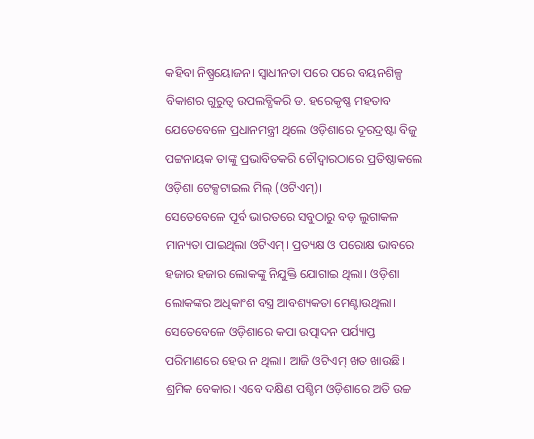କହିବା ନିଷ୍ପ୍ରୟୋଜନ। ସ୍ବାଧୀନତା ପରେ ପରେ ବୟନଶିଳ୍ପ ବିକାଶର ଗୁରୁତ୍ୱ ଉପଲବ୍ଧିକରି ଡ. ହରେକୃଷ୍ଣ ମହତାବ ଯେତେବେଳେ ପ୍ରଧାନମନ୍ତ୍ରୀ ଥିଲେ ଓଡ଼ିଶାରେ ଦୂରଦ୍ରଷ୍ଟା ବିଜୁ ପଟ୍ଟନାୟକ ତାଙ୍କୁ ପ୍ରଭାବିତକରି ଚୌଦ୍ବାରଠାରେ ପ୍ରତିଷ୍ଠାକଲେ ଓଡ଼ିଶା ଟେକ୍ସଟାଇଲ ମିଲ୍‌ (ଓଟିଏମ୍‌)।
ସେତେବେଳେ ପୂର୍ବ ଭାରତରେ ସବୁଠାରୁ ବଡ଼ ଲୁଗାକଳ ମାନ୍ୟତା ପାଇଥିଲା ଓଟିଏମ୍‌। ପ୍ରତ୍ୟକ୍ଷ ଓ ପରୋକ୍ଷ ଭାବରେ ହଜାର ହଜାର ଲୋକଙ୍କୁ ନିଯୁକ୍ତି ଯୋଗାଇ ଥିଲା। ଓଡ଼ିଶା ଲୋକଙ୍କର ଅଧିକାଂଶ ବସ୍ତ୍ର ଆବଶ୍ୟକତା ମେଣ୍ଟାଉଥିଲା। ସେତେବେଳେ ଓଡ଼ିଶାରେ କପା ଉତ୍ପାଦନ ପର୍ଯ୍ୟାପ୍ତ ପରିମାଣରେ ହେଉ ନ ଥିଲା। ଆଜି ଓଟିଏମ୍‌ ଖତ ଖାଉଛି। ଶ୍ରମିକ ବେକାର। ଏବେ ଦକ୍ଷିଣ ପଶ୍ଚିମ ଓଡ଼ିଶାରେ ଅତି ଉଚ୍ଚ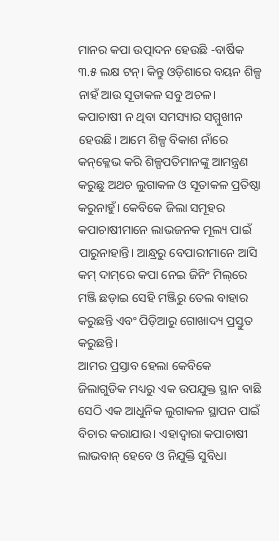ମାନର କପା ଉତ୍ପାଦନ ହେଉଛି -ବାର୍ଷିକ ୩.୫ ଲକ୍ଷ ଟନ୍‌। କିନ୍ତୁ ଓଡ଼ିଶାରେ ବୟନ ଶିଳ୍ପ ନାହଁ ଆଉ ସୂତାକଳ ସବୁ ଅଚଳ। କପାଚାଷୀ ନ ଥିବା ସମସ୍ୟାର ସମ୍ମୁଖୀନ ହେଉଛି। ଆମେ ଶିଳ୍ପ ବିକାଶ ନାଁରେ କନ୍‌କ୍ଳେଭ କରି ଶିଳ୍ପପତିମାନଙ୍କୁ ଆମନ୍ତ୍ରଣ କରୁଛୁ ଅଥଚ ଲୁଗାକଳ ଓ ସୂତାକଳ ପ୍ରତିଷ୍ଠା କରୁନାହୁଁ। କେବିକେ ଜିଲା ସମୂହର କପାଚାଷୀମାନେ ଲାଭଜନକ ମୂଲ୍ୟ ପାଇଁ ପାରୁନାହାନ୍ତି। ଆନ୍ଧ୍ରରୁ ବେପାରୀମାନେ ଆସି କମ୍‌ ଦାମ୍‌ରେ କପା ନେଇ ଜିନିଂ ମିଲ୍‌ରେ ମଞ୍ଜି ଛଡ଼ାଇ ସେହି ମଞ୍ଜିରୁ ତେଲ ବାହାର କରୁଛନ୍ତି ଏବଂ ପିଡ଼ିଆରୁ ଗୋଖାଦ୍ୟ ପ୍ରସ୍ତୁତ କରୁଛନ୍ତି।
ଆମର ପ୍ରସ୍ତାବ ହେଲା କେବିକେ ଜିଲାଗୁଡିକ ମଧ୍ୟରୁ ଏକ ଉପଯୁକ୍ତ ସ୍ଥାନ ବାଛି ସେଠି ଏକ ଆଧୁନିକ ଲୁଗାକଳ ସ୍ଥାପନ ପାଇଁ ବିଚାର କରାଯାଉ। ଏହାଦ୍ବାରା କପାଚାଷୀ ଲାଭବାନ୍‌ ହେବେ ଓ ନିଯୁକ୍ତି ସୁବିଧା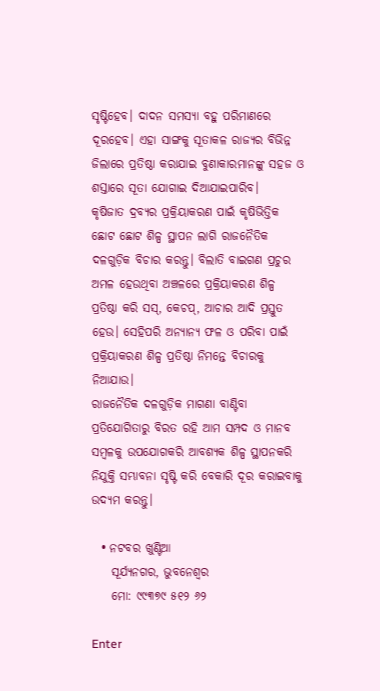ସୃଷ୍ଟିହେବ। ଦାଦନ ସମସ୍ୟା ବହୁ ପରିମାଣରେ ଦୂରହେବ। ଏହା ସାଙ୍ଗକୁ ସୂତାକଳ ରାଜ୍ୟର ବିଭିନ୍ନ ଜିଲାରେ ପ୍ରତିଷ୍ଠା କରାଯାଇ ବୁଣାକାରମାନଙ୍କୁ ସହଜ ଓ ଶସ୍ତାରେ ସୂତା ଯୋଗାଇ ଦିଆଯାଇପାରିବ।
କୃଷିଜାତ ଦ୍ରବ୍ୟର ପ୍ରକ୍ରିୟାକରଣ ପାଇଁ କୃଷିଭିତ୍ତିକ ଛୋଟ ଛୋଟ ଶିଳ୍ପ ସ୍ଥାପନ ଲାଗି ରାଜନୈତିକ ଦଳଗୁଡ଼ିକ ବିଚାର କରନ୍ତୁ। ବିଲାତି ବାଇଗଣ ପ୍ରଚୁର ଅମଳ ହେଉଥିବା ଅଞ୍ଚଳରେ ପ୍ରକ୍ରିୟାକରଣ ଶିଳ୍ପ ପ୍ରତିଷ୍ଠା କରି ସସ୍‌, କେଚପ୍‌, ଆଚାର ଆଦି ପ୍ରସ୍ତୁତ ହେଉ। ସେହିପରି ଅନ୍ୟାନ୍ୟ ଫଳ ଓ ପରିବା ପାଇଁ ପ୍ରକ୍ରିୟାକରଣ ଶିଳ୍ପ ପ୍ରତିଷ୍ଠା ନିମନ୍ତେ ବିଚାରକୁ ନିଆଯାଉ।
ରାଜନୈତିକ ଦଳଗୁଡ଼ିକ ମାଗଣା ବାଣ୍ଟିବା ପ୍ରତିଯୋଗିତାରୁ ବିରତ ରହି ଆମ ସମ୍ପଦ ଓ ମାନବ ସମ୍ବଳକୁ ଉପଯୋଗକରି ଆବଶ୍ୟକ ଶିଳ୍ପ ସ୍ଥାପନକରି ନିଯୁକ୍ତି ସମ୍ଭାବନା ସୃଷ୍ଟି କରି ବେକାରି ଦୂର କରାଇବାକୁ ଉଦ୍ୟମ କରନ୍ତୁ।

  • ନଟବର ଖୁଣ୍ଟିଆ
    ସୂର୍ଯ୍ୟନଗର, ଭୁବନେଶ୍ବର
    ମୋ: ୯୯୩୭୯ ୫୧୨ ୬୨

Enter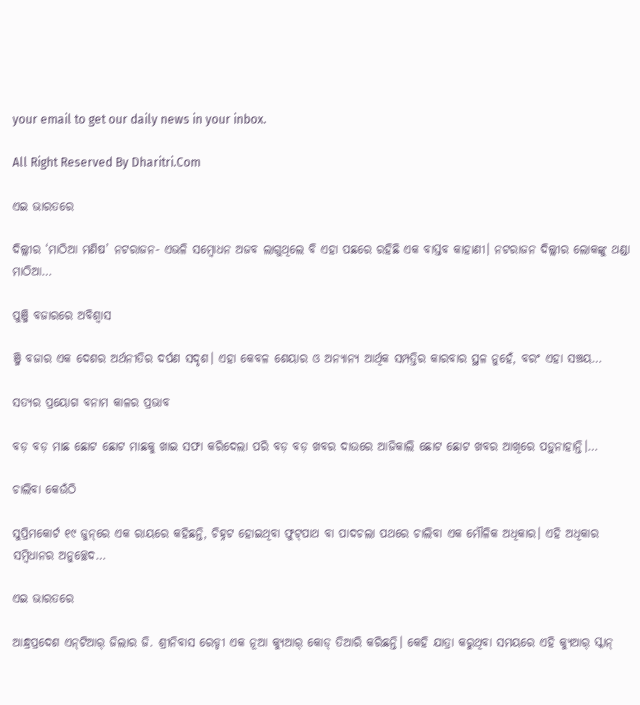your email to get our daily news in your inbox.

All Right Reserved By Dharitri.Com

ଏଇ ଭାରତରେ

ଦିଲ୍ଲୀର ‘ମାଠିଆ ମଣିଷ’ ନଟରାଜନ- ଏଭଳି ସମ୍ବୋଧନ ଅଜବ ଲାଗୁଥିଲେ ବି ଏହା ପଛରେ ରହିଛି ଏକ ବାସ୍ତବ କାହାଣୀ। ନଟରାଜନ ଦିଲ୍ଲୀର ଲୋକଙ୍କୁ ଥଣ୍ଡା ମାଠିଆ…

ପୁଞ୍ଜି ବଜାରରେ ଅବିଶ୍ୱାସ

ଞ୍ଜି ବଜାର ଏକ ଦେଶର ଅର୍ଥନୀତିର ଦର୍ପଣ ସଦୃଶ। ଏହା କେବଳ ଶେୟାର ଓ ଅନ୍ୟାନ୍ୟ ଆର୍ଥିକ ସମ୍ପତ୍ତିର କାରବାର ସ୍ଥଳ ନୁହେଁ, ବରଂ ଏହା ସଞ୍ଚୟ…

ସତ୍ୟର ପ୍ରୟୋଗ ବନାମ କାଳର ପ୍ରଭାବ

ବଡ଼ ବଡ଼ ମାଛ ଛୋଟ ଛୋଟ ମାଛକୁ ଖାଇ ସଫା କରିଦେଲା ପରି ବଡ଼ ବଡ଼ ଖବର ଦାଉରେ ଆଜିକାଲି ଛୋଟ ଛୋଟ ଖବର ଆଖିରେ ପଡ଼ୁନାହାନ୍ତି।…

ଚାଲିବା କେଉଁଠି

ସୁପ୍ରିମକୋର୍ଟ ୧୯ ଜୁନ୍‌ରେ ଏକ ରାୟରେ କହିଛନ୍ତି, ଚିହ୍ନଟ ହୋଇଥିବା ଫୁଟ୍‌ପାଥ ବା ପାଦଚଲା ପଥରେ ଚାଲିବା ଏକ ମୌଳିକ ଅଧିକାର। ଏହି ଅଧିକାର ସମ୍ବିଧାନର ଅନୁଚ୍ଛେଦ…

ଏଇ ଭାରତରେ

ଆନ୍ଧ୍ରପ୍ରଦେଶ ଏନ୍‌ଟିଆର୍‌ ଜିଲାର ଜି. ଶ୍ରୀନିବାସ ରେଡ୍ଡୀ ଏକ ନୂଆ କ୍ୟୁଆର୍‌ କୋଡ୍‌ ତିଆରି କରିଛନ୍ତି। କେହି ଯାତ୍ରା କରୁଥିବା ସମୟରେ ଏହି କ୍ୟୁଆର୍‌ ସ୍କାନ୍‌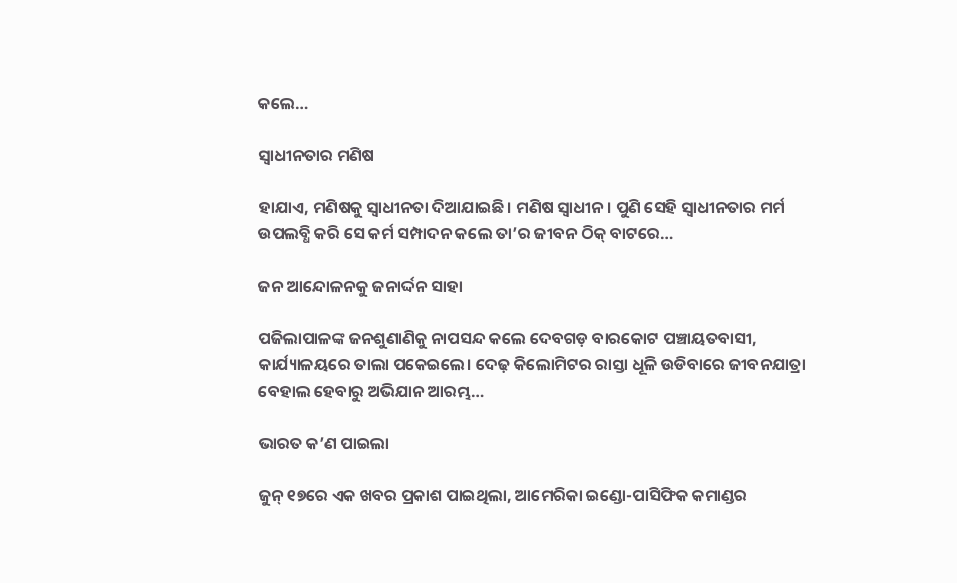କଲେ…

ସ୍ବାଧୀନତାର ମଣିଷ

ହାଯାଏ, ମଣିଷକୁ ସ୍ବାଧୀନତା ଦିଆଯାଇଛି। ମଣିଷ ସ୍ବାଧୀନ। ପୁଣି ସେହି ସ୍ବାଧୀନତାର ମର୍ମ ଉପଲବ୍ଧି କରି ସେ କର୍ମ ସମ୍ପାଦନ କଲେ ତା’ର ଜୀବନ ଠିକ୍‌ ବାଟରେ…

ଜନ ଆନ୍ଦୋଳନକୁ ଜନାର୍ଦ୍ଦନ ସାହା

ପଜିଲାପାଳଙ୍କ ଜନଶୁଣାଣିକୁ ନାପସନ୍ଦ କଲେ ଦେବଗଡ଼ ବାରକୋଟ ପଞ୍ଚାୟତବାସୀ, କାର୍ଯ୍ୟାଳୟରେ ତାଲା ପକେଇଲେ। ଦେଢ଼ କିଲୋମିଟର ରାସ୍ତା ଧୂଳି ଉଡିବାରେ ଜୀବନଯାତ୍ରା ବେହାଲ ହେବାରୁ ଅଭିଯାନ ଆରମ୍ଭ…

ଭାରତ କ’ଣ ପାଇଲା

ଜୁନ୍‌ ୧୭ରେ ଏକ ଖବର ପ୍ରକାଶ ପାଇଥିଲା, ଆମେରିକା ଇଣ୍ଡୋ-ପାସିଫିକ କମାଣ୍ଡର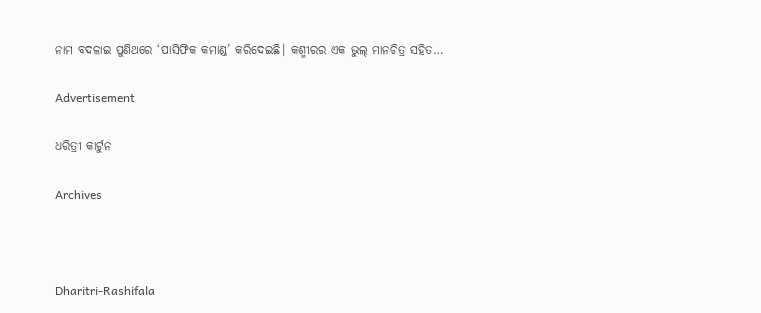ନାମ ବଦଳାଇ ପୁଣିଥରେ ‘ପାସିଫିକ କମାଣ୍ଡ’ କରିଦେଇଛି। କଶ୍ମୀରର ଏକ ଭୁଲ୍‌ ମାନଚିତ୍ର ସହିତ…

Advertisement

ଧରିତ୍ରୀ କାର୍ଟୁନ

Archives



Dharitri-Rashifala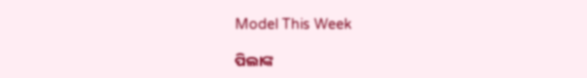Model This Week

ପିଲାଙ୍କ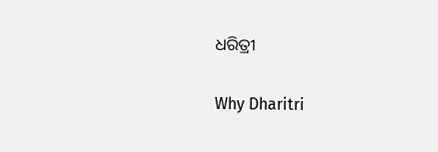ଧରିତ୍ରୀ

Why Dharitri